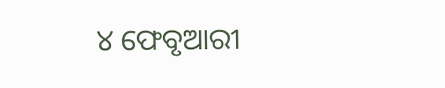୪ ଫେବୃଆରୀ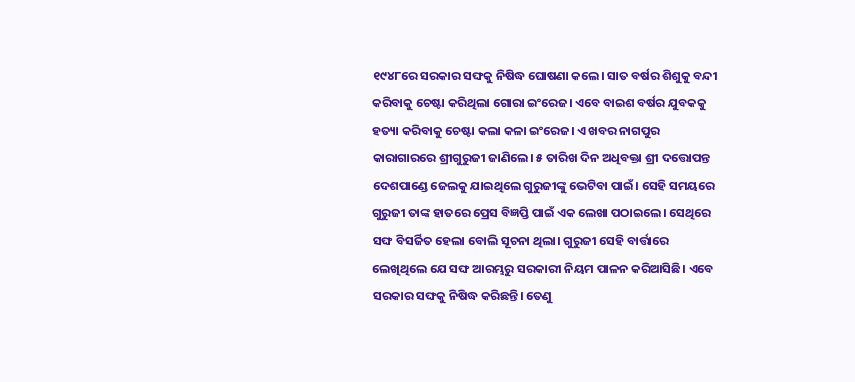୧୯୪୮ରେ ସରକାର ସଙ୍ଘକୁ ନିଷିଦ୍ଧ ଘୋଷଣା କଲେ। ସାତ ବର୍ଷର ଶିଶୁକୁ ବନ୍ଦୀ କରିବାକୁ ଚେଷ୍ଟା କରିଥିଲା ଗୋରା ଇଂରେଜ। ଏବେ ବାଇଶ ବର୍ଷର ଯୁବକକୁ ହତ୍ୟା କରିବାକୁ ଚେଷ୍ଟା କଲା କଳା ଇଂରେଜ। ଏ ଖବର ନାଗପୁର କାରାଗାରରେ ଶ୍ରୀଗୁରୁଜୀ ଜାଣିଲେ। ୫ ତାରିଖ ଦିନ ଅଧିବକ୍ତା ଶ୍ରୀ ଦତ୍ତୋପନ୍ତ ଦେଶପାଣ୍ଡେ ଜେଲକୁ ଯାଇଥିଲେ ଗୁରୁଜୀଙ୍କୁ ଭେଟିବା ପାଇଁ। ସେହି ସମୟରେ ଗୁରୁଜୀ ତାଙ୍କ ହାତରେ ପ୍ରେସ ବିଜ୍ଞପ୍ତି ପାଇଁ ଏକ ଲେଖା ପଠାଇଲେ। ସେଥିରେ ସଙ୍ଘ ବିସର୍ଜିତ ହେଲା ବୋଲି ସୂଚନା ଥିଲା। ଗୁରୁଜୀ ସେହି ବାର୍ତ୍ତାରେ ଲେଖିଥିଲେ ଯେ ସଙ୍ଘ ଆରମ୍ଭରୁ ସରକାରୀ ନିୟମ ପାଳନ କରିଆସିଛି। ଏବେ ସରକାର ସଙ୍ଘକୁ ନିଷିଦ୍ଧ କରିଛନ୍ତି। ତେଣୁ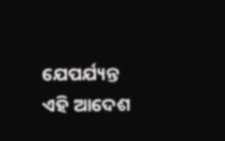ଯେପର୍ଯ୍ୟନ୍ତ ଏହି ଆଦେଶ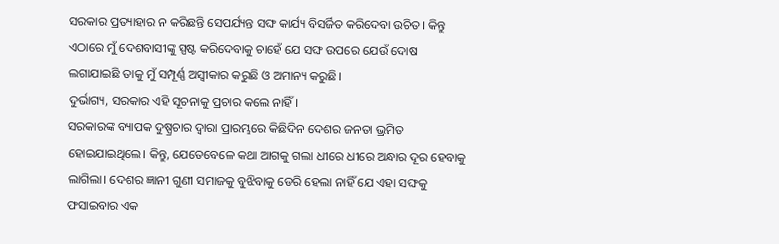ସରକାର ପ୍ରତ୍ୟାହାର ନ କରିଛନ୍ତି ସେପର୍ଯ୍ୟନ୍ତ ସଙ୍ଘ କାର୍ଯ୍ୟ ବିସର୍ଜିତ କରିଦେବା ଉଚିତ। କିନ୍ତୁ ଏଠାରେ ମୁଁ ଦେଶବାସୀଙ୍କୁ ସ୍ପଷ୍ଟ କରିଦେବାକୁ ଚାହେଁ ଯେ ସଙ୍ଘ ଉପରେ ଯେଉଁ ଦୋଷ ଲଗାଯାଇଛି ତାକୁ ମୁଁ ସମ୍ପୂର୍ଣ୍ଣ ଅସ୍ବୀକାର କରୁଛି ଓ ଅମାନ୍ୟ କରୁଛି।
ଦୁର୍ଭାଗ୍ୟ, ସରକାର ଏହି ସୂଚନାକୁ ପ୍ରଚାର କଲେ ନାହିଁ।
ସରକାରଙ୍କ ବ୍ୟାପକ ଦୁଷ୍ପ୍ରଚାର ଦ୍ୱାରା ପ୍ରାରମ୍ଭରେ କିଛିଦିନ ଦେଶର ଜନତା ଭ୍ରମିତ ହୋଇଯାଇଥିଲେ। କିନ୍ତୁ, ଯେତେବେଳେ କଥା ଆଗକୁ ଗଲା ଧୀରେ ଧୀରେ ଅନ୍ଧାର ଦୂର ହେବାକୁ ଲାଗିଲା। ଦେଶର ଜ୍ଞାନୀ ଗୁଣୀ ସମାଜକୁ ବୁଝିବାକୁ ଡେରି ହେଲା ନାହିଁ ଯେ ଏହା ସଙ୍ଘକୁ ଫସାଇବାର ଏକ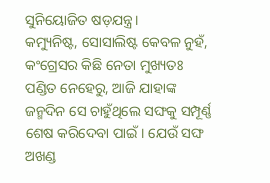ସୁନିୟୋଜିତ ଷଡ଼ଯନ୍ତ୍ର।
କମ୍ୟୁନିଷ୍ଟ, ସୋସାଲିଷ୍ଟ କେବଳ ନୁହଁ, କଂଗ୍ରେସର କିଛି ନେତା ମୁଖ୍ୟତଃ ପଣ୍ଡିତ ନେହେରୁ, ଆଜି ଯାହାଙ୍କ ଜନ୍ମଦିନ ସେ ଚାହୁଁଥିଲେ ସଙ୍ଘକୁ ସମ୍ପୂର୍ଣ୍ଣ ଶେଷ କରିଦେବା ପାଇଁ। ଯେଉଁ ସଙ୍ଘ ଅଖଣ୍ଡ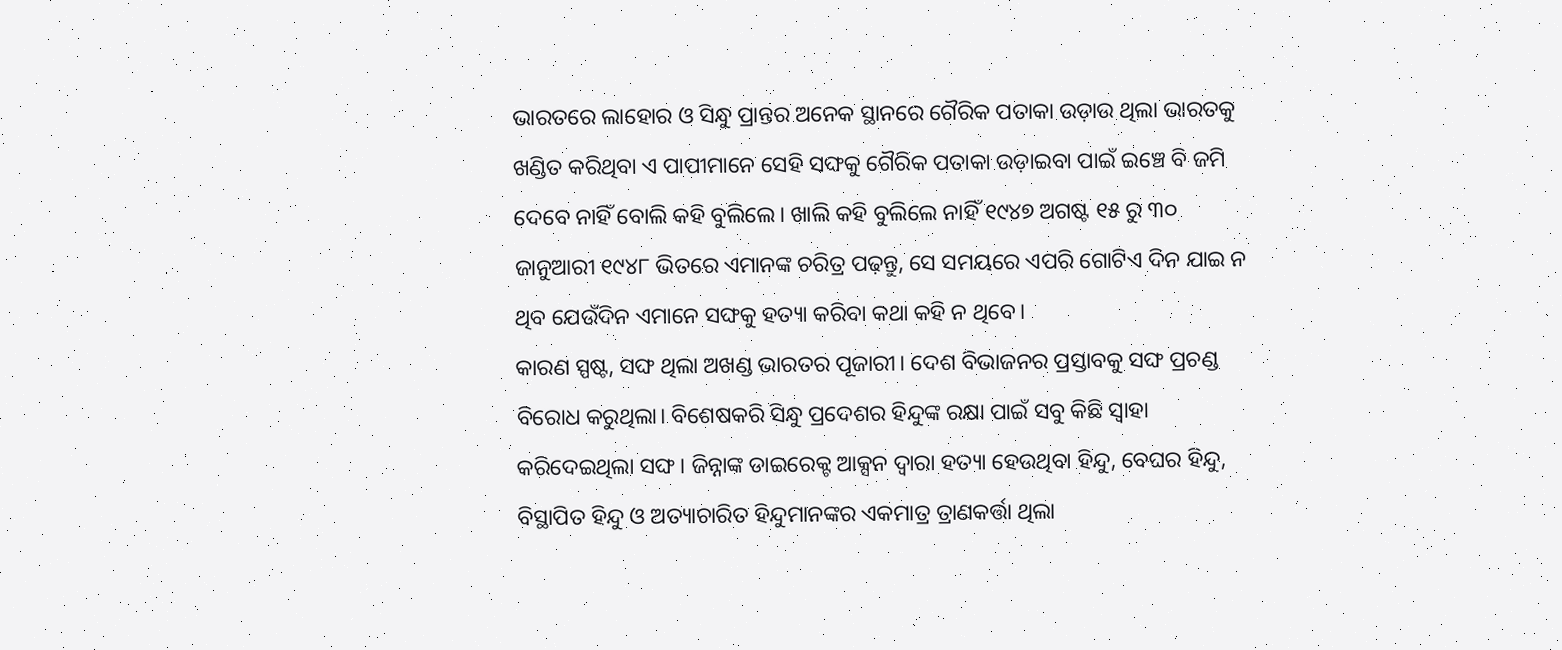ଭାରତରେ ଲାହୋର ଓ ସିନ୍ଧୁ ପ୍ରାନ୍ତର ଅନେକ ସ୍ଥାନରେ ଗୈରିକ ପତାକା ଉଡ଼ାଉ ଥିଲା ଭାରତକୁ ଖଣ୍ଡିତ କରିଥିବା ଏ ପାପୀମାନେ ସେହି ସଙ୍ଘକୁ ଗୈରିକ ପତାକା ଉଡ଼ାଇବା ପାଇଁ ଇଞ୍ଚେ ବି ଜମି ଦେବେ ନାହିଁ ବୋଲି କହି ବୁଲିଲେ। ଖାଲି କହି ବୁଲିଲେ ନାହିଁ ୧୯୪୭ ଅଗଷ୍ଟ ୧୫ ରୁ ୩୦ ଜାନୁଆରୀ ୧୯୪୮ ଭିତରେ ଏମାନଙ୍କ ଚରିତ୍ର ପଢ଼ନ୍ତୁ, ସେ ସମୟରେ ଏପରି ଗୋଟିଏ ଦିନ ଯାଇ ନ ଥିବ ଯେଉଁଦିନ ଏମାନେ ସଙ୍ଘକୁ ହତ୍ୟା କରିବା କଥା କହି ନ ଥିବେ।
କାରଣ ସ୍ପଷ୍ଟ, ସଙ୍ଘ ଥିଲା ଅଖଣ୍ଡ ଭାରତର ପୂଜାରୀ। ଦେଶ ବିଭାଜନର ପ୍ରସ୍ତାବକୁ ସଙ୍ଘ ପ୍ରଚଣ୍ଡ ବିରୋଧ କରୁଥିଲା। ବିଶେଷକରି ସିନ୍ଧୁ ପ୍ରଦେଶର ହିନ୍ଦୁଙ୍କ ରକ୍ଷା ପାଇଁ ସବୁ କିଛି ସ୍ୱାହା କରିଦେଇଥିଲା ସଙ୍ଘ। ଜିନ୍ନାଙ୍କ ଡାଇରେକ୍ଟ ଆକ୍ସନ ଦ୍ୱାରା ହତ୍ୟା ହେଉଥିବା ହିନ୍ଦୁ, ବେଘର ହିନ୍ଦୁ, ବିସ୍ଥାପିତ ହିନ୍ଦୁ ଓ ଅତ୍ୟାଚାରିତ ହିନ୍ଦୁମାନଙ୍କର ଏକମାତ୍ର ତ୍ରାଣକର୍ତ୍ତା ଥିଲା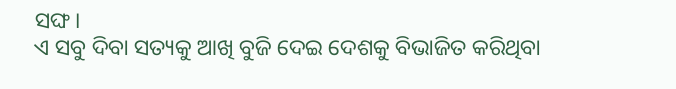ସଙ୍ଘ।
ଏ ସବୁ ଦିବା ସତ୍ୟକୁ ଆଖି ବୁଜି ଦେଇ ଦେଶକୁ ବିଭାଜିତ କରିଥିବା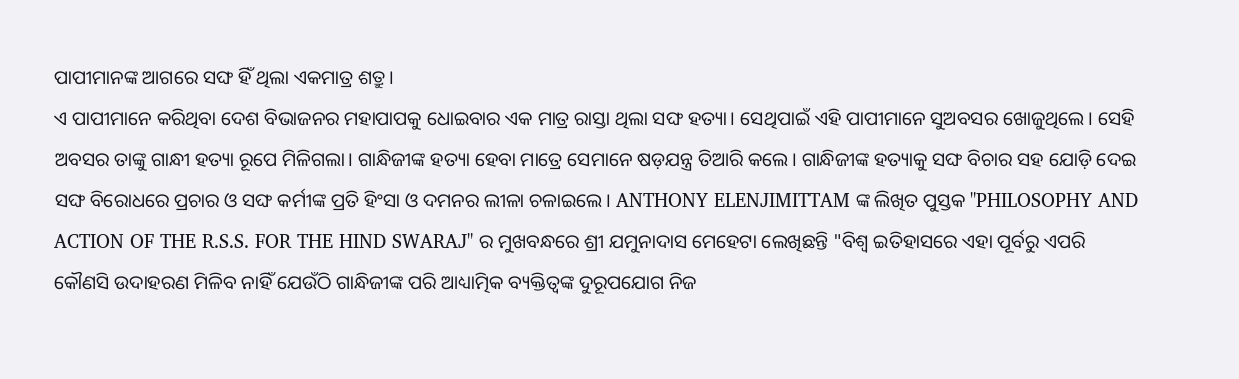ପାପୀମାନଙ୍କ ଆଗରେ ସଙ୍ଘ ହିଁ ଥିଲା ଏକମାତ୍ର ଶତ୍ରୁ।
ଏ ପାପୀମାନେ କରିଥିବା ଦେଶ ବିଭାଜନର ମହାପାପକୁ ଧୋଇବାର ଏକ ମାତ୍ର ରାସ୍ତା ଥିଲା ସଙ୍ଘ ହତ୍ୟା। ସେଥିପାଇଁ ଏହି ପାପୀମାନେ ସୁଅବସର ଖୋଜୁଥିଲେ। ସେହି ଅବସର ତାଙ୍କୁ ଗାନ୍ଧୀ ହତ୍ୟା ରୂପେ ମିଳିଗଲା। ଗାନ୍ଧିଜୀଙ୍କ ହତ୍ୟା ହେବା ମାତ୍ରେ ସେମାନେ ଷଡ଼ଯନ୍ତ୍ର ତିଆରି କଲେ। ଗାନ୍ଧିଜୀଙ୍କ ହତ୍ୟାକୁ ସଙ୍ଘ ବିଚାର ସହ ଯୋଡ଼ି ଦେଇ ସଙ୍ଘ ବିରୋଧରେ ପ୍ରଚାର ଓ ସଙ୍ଘ କର୍ମୀଙ୍କ ପ୍ରତି ହିଂସା ଓ ଦମନର ଲୀଳା ଚଳାଇଲେ। ANTHONY ELENJIMITTAM ଙ୍କ ଲିଖିତ ପୁସ୍ତକ "PHILOSOPHY AND ACTION OF THE R.S.S. FOR THE HIND SWARAJ" ର ମୁଖବନ୍ଧରେ ଶ୍ରୀ ଯମୁନାଦାସ ମେହେଟା ଲେଖିଛନ୍ତି "ବିଶ୍ୱ ଇତିହାସରେ ଏହା ପୂର୍ବରୁ ଏପରି କୌଣସି ଉଦାହରଣ ମିଳିବ ନାହିଁ ଯେଉଁଠି ଗାନ୍ଧିଜୀଙ୍କ ପରି ଆଧ୍ୟାତ୍ମିକ ବ୍ୟକ୍ତିତ୍ୱଙ୍କ ଦୁରୂପଯୋଗ ନିଜ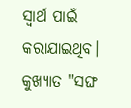ସ୍ୱାର୍ଥ ପାଇଁ କରାଯାଇଥିବ।
କୁଖ୍ୟାତ "ସଙ୍ଘ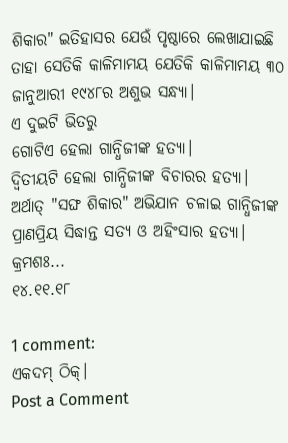ଶିକାର" ଇତିହାସର ଯେଉଁ ପୃଷ୍ଠାରେ ଲେଖାଯାଇଛି ତାହା ସେତିକି କାଳିମାମୟ ଯେତିକି କାଳିମାମୟ ୩୦ ଜାନୁଆରୀ ୧୯୪୮ର ଅଶୁଭ ସନ୍ଧ୍ୟା।
ଏ ଦୁଇଟି ଭିତରୁ
ଗୋଟିଏ ହେଲା ଗାନ୍ଧିଜୀଙ୍କ ହତ୍ୟା।
ଦ୍ୱିତୀୟଟି ହେଲା ଗାନ୍ଧିଜୀଙ୍କ ବିଚାରର ହତ୍ୟା।
ଅର୍ଥାତ୍ "ସଙ୍ଘ ଶିକାର" ଅଭିଯାନ ଚଳାଇ ଗାନ୍ଧିଜୀଙ୍କ ପ୍ରାଣପ୍ରିୟ ସିଦ୍ଧାନ୍ତ ସତ୍ୟ ଓ ଅହିଂସାର ହତ୍ୟା।
କ୍ରମଶଃ...
୧୪.୧୧.୧୮

1 comment:
ଏକଦମ୍ ଠିକ୍।
Post a Comment